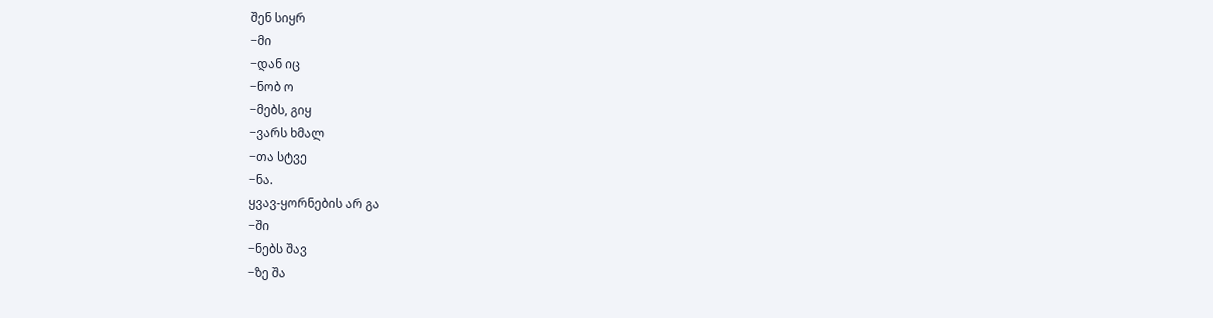შენ სიყრ
−მი
−დან იც
−ნობ ო
−მებს, გიყ
−ვარს ხმალ
−თა სტვე
−ნა.
ყვავ-ყორნების არ გა
−ში
−ნებს შავ
−ზე შა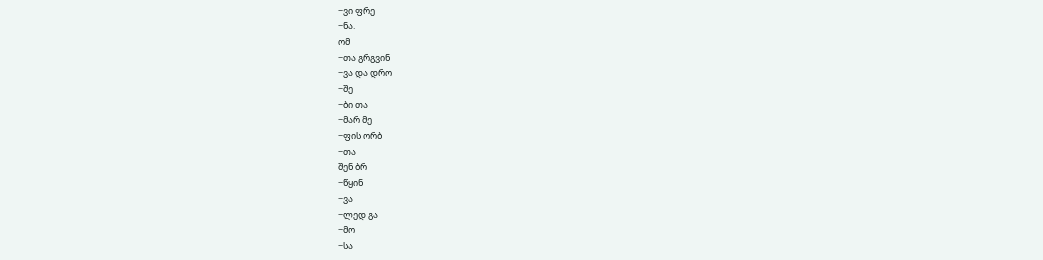−ვი ფრე
−ნა.
ომ
−თა გრგვინ
−ვა და დრო
−შე
−ბი თა
−მარ მე
−ფის ორბ
−თა
შენ ბრ
−წყინ
−ვა
−ლედ გა
−მო
−სა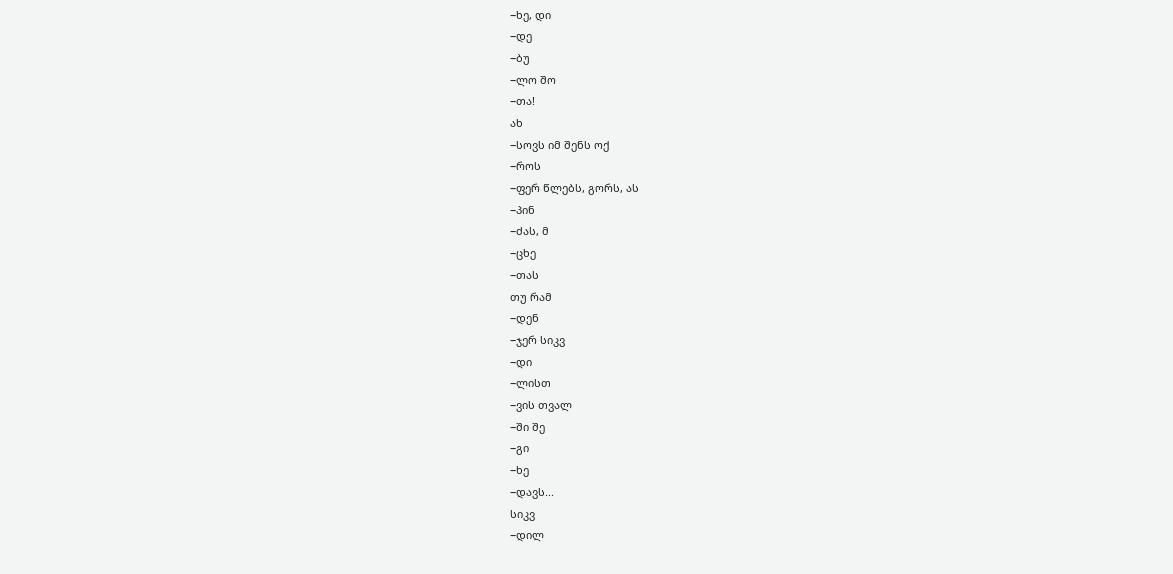−ხე, დი
−დე
−ბუ
−ლო შო
−თა!
ახ
−სოვს იმ შენს ოქ
−როს
−ფერ წლებს, გორს, ას
−პინ
−ძას, მ
−ცხე
−თას
თუ რამ
−დენ
−ჯერ სიკვ
−დი
−ლისთ
−ვის თვალ
−ში შე
−გი
−ხე
−დავს...
სიკვ
−დილ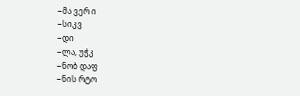−მა ვერ ი
−სიკვ
−დი
−ლა, უჭკ
−ნობ დაფ
−ნის რტო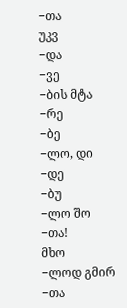−თა
უკვ
−და
−ვე
−ბის მტა
−რე
−ბე
−ლო, დი
−დე
−ბუ
−ლო შო
−თა!
მხო
−ლოდ გმირ
−თა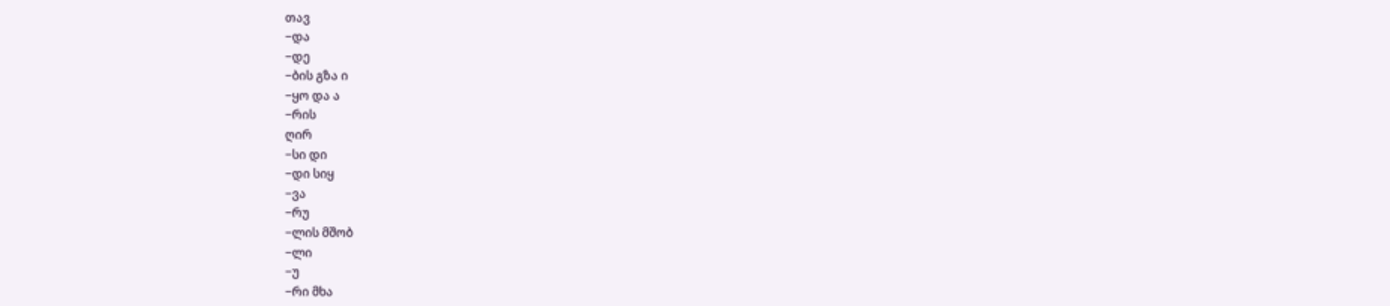თავ
−და
−დე
−ბის გზა ი
−ყო და ა
−რის
ღირ
−სი დი
−დი სიყ
−ვა
−რუ
−ლის მშობ
−ლი
−უ
−რი მხა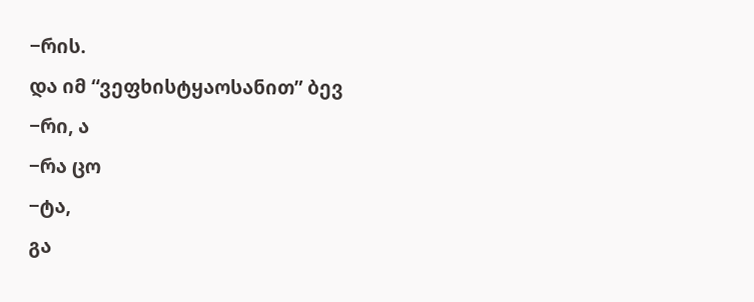−რის.
და იმ “ვეფხისტყაოსანით” ბევ
−რი, ა
−რა ცო
−ტა,
გა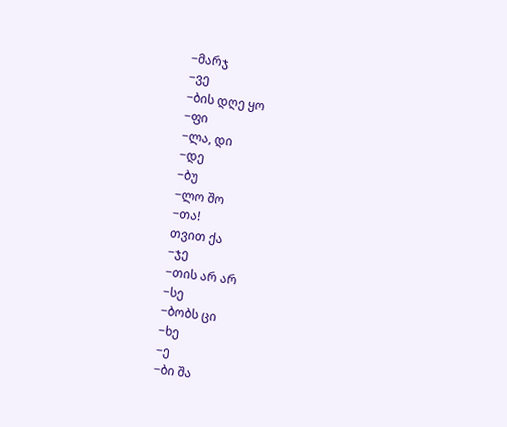−მარჯ
−ვე
−ბის დღე ყო
−ფი
−ლა, დი
−დე
−ბუ
−ლო შო
−თა!
თვით ქა
−ჯე
−თის არ არ
−სე
−ბობს ცი
−ხე
−ე
−ბი შა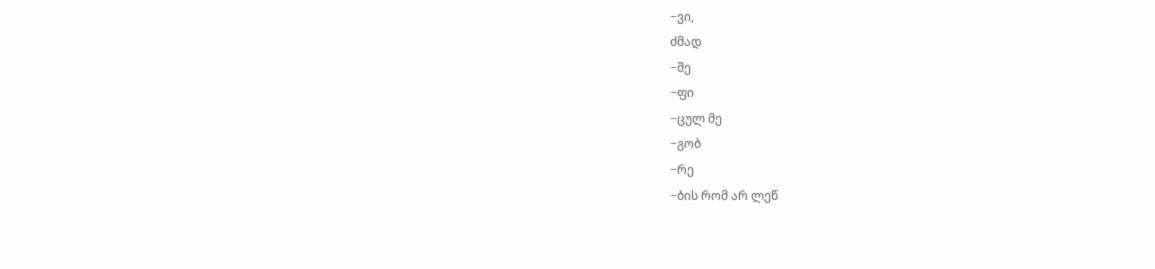−ვი,
ძმად
−შე
−ფი
−ცულ მე
−გობ
−რე
−ბის რომ არ ლეწ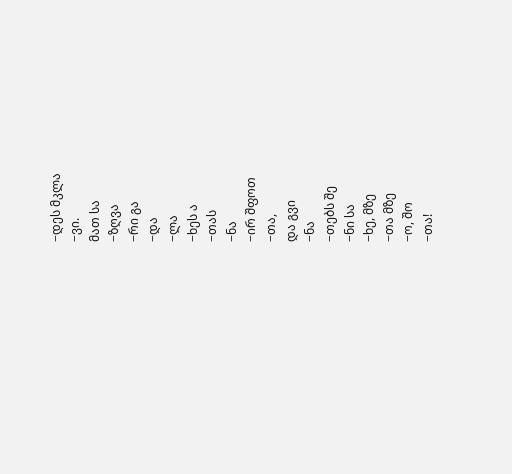−დეს მკლა
−ვი.
მათ სა
−ზღვა
−რი გა
−და
−ლა
−ხეს ა
−თას
−ნა
−ირ შფოთ
−თა,
და გვი
−ნა
−თებს შე
−ნი სა
−ხე, მზე
−თა მზე
−ო, შო
−თა!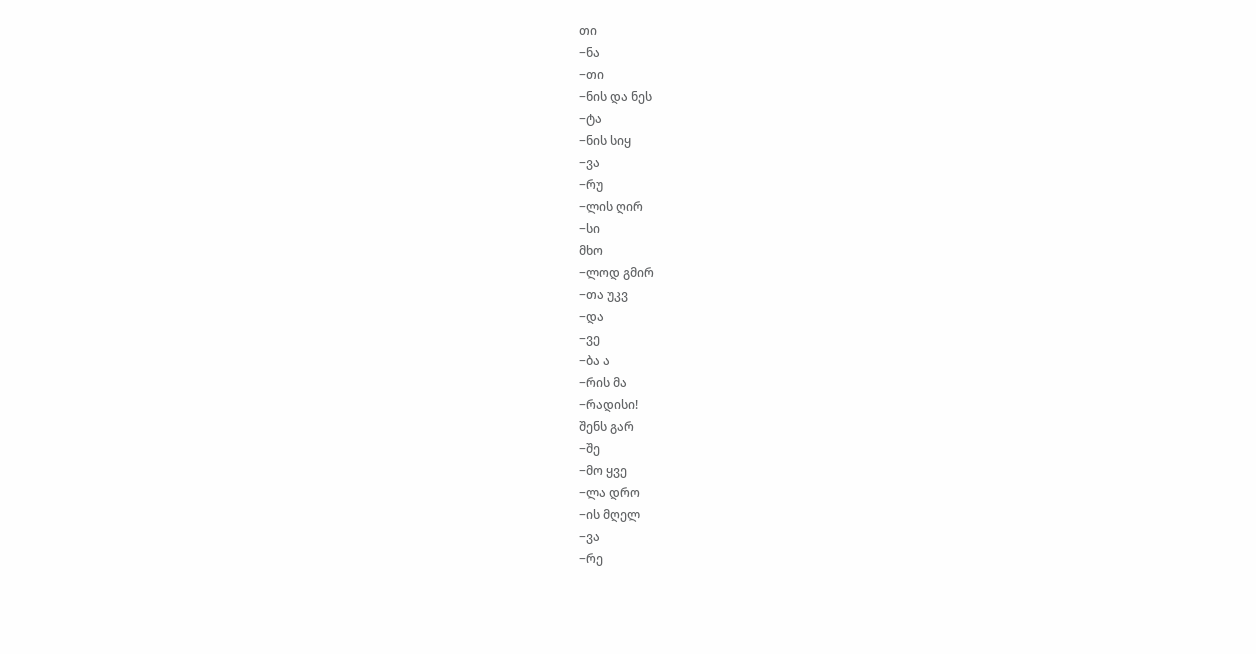თი
−ნა
−თი
−ნის და ნეს
−ტა
−ნის სიყ
−ვა
−რუ
−ლის ღირ
−სი
მხო
−ლოდ გმირ
−თა უკვ
−და
−ვე
−ბა ა
−რის მა
−რადისი!
შენს გარ
−შე
−მო ყვე
−ლა დრო
−ის მღელ
−ვა
−რე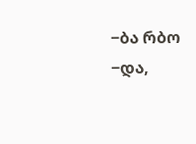−ბა რბო
−და,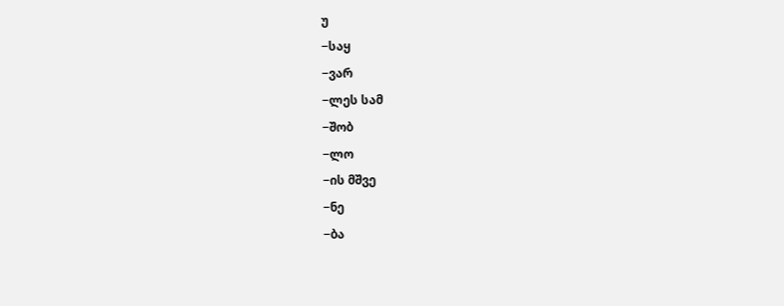უ
−საყ
−ვარ
−ლეს სამ
−შობ
−ლო
−ის მშვე
−ნე
−ბა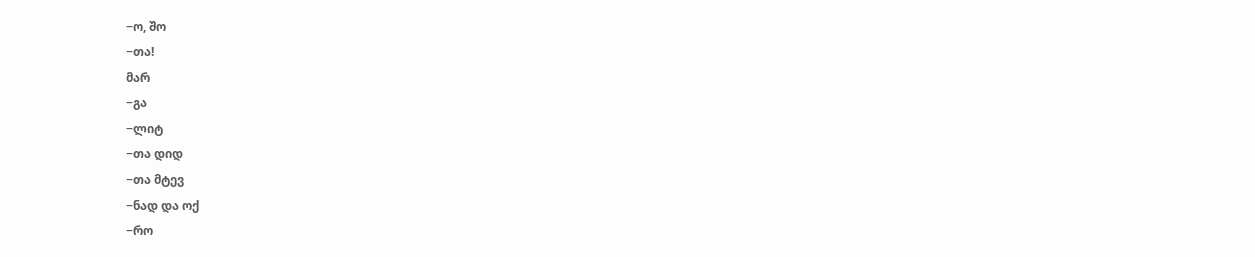−ო, შო
−თა!
მარ
−გა
−ლიტ
−თა დიდ
−თა მტევ
−ნად და ოქ
−რო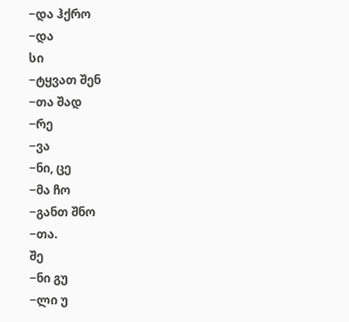−და ჰქრო
−და
სი
−ტყვათ შენ
−თა შად
−რე
−ვა
−ნი, ცე
−მა ჩო
−განთ შნო
−თა.
შე
−ნი გუ
−ლი უ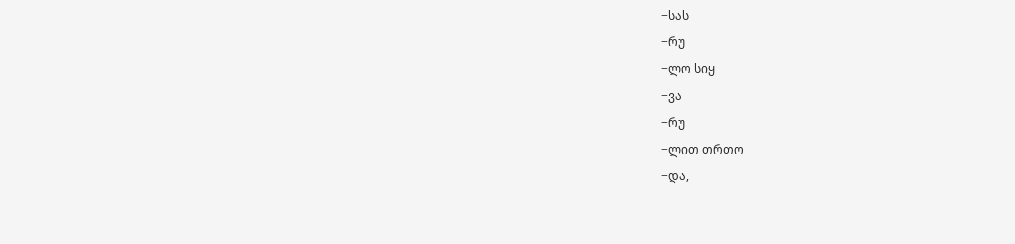−სას
−რუ
−ლო სიყ
−ვა
−რუ
−ლით თრთო
−და,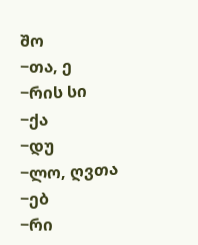შო
−თა, ე
−რის სი
−ქა
−დუ
−ლო, ღვთა
−ებ
−რი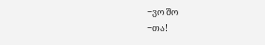−ვო შო
−თა!